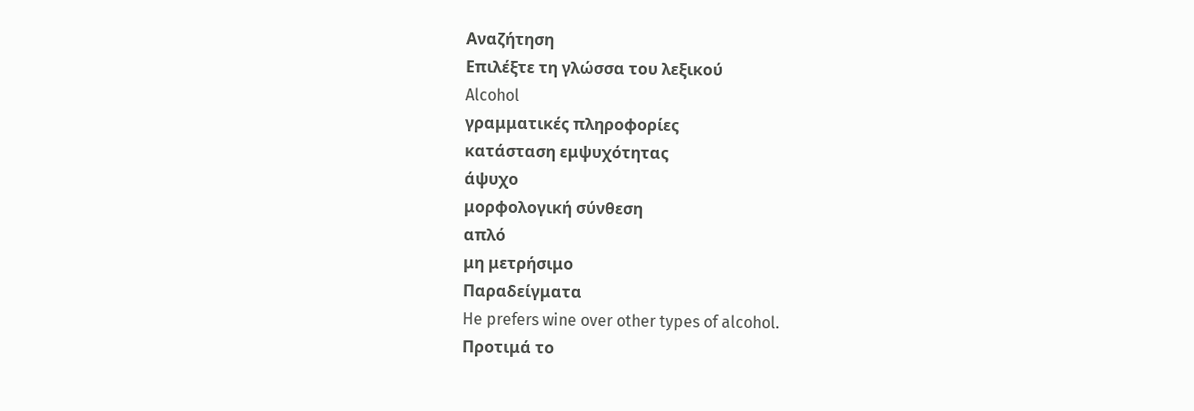Αναζήτηση
Επιλέξτε τη γλώσσα του λεξικού
Alcohol
γραμματικές πληροφορίες
κατάσταση εμψυχότητας
άψυχο
μορφολογική σύνθεση
απλό
μη μετρήσιμο
Παραδείγματα
He prefers wine over other types of alcohol.
Προτιμά το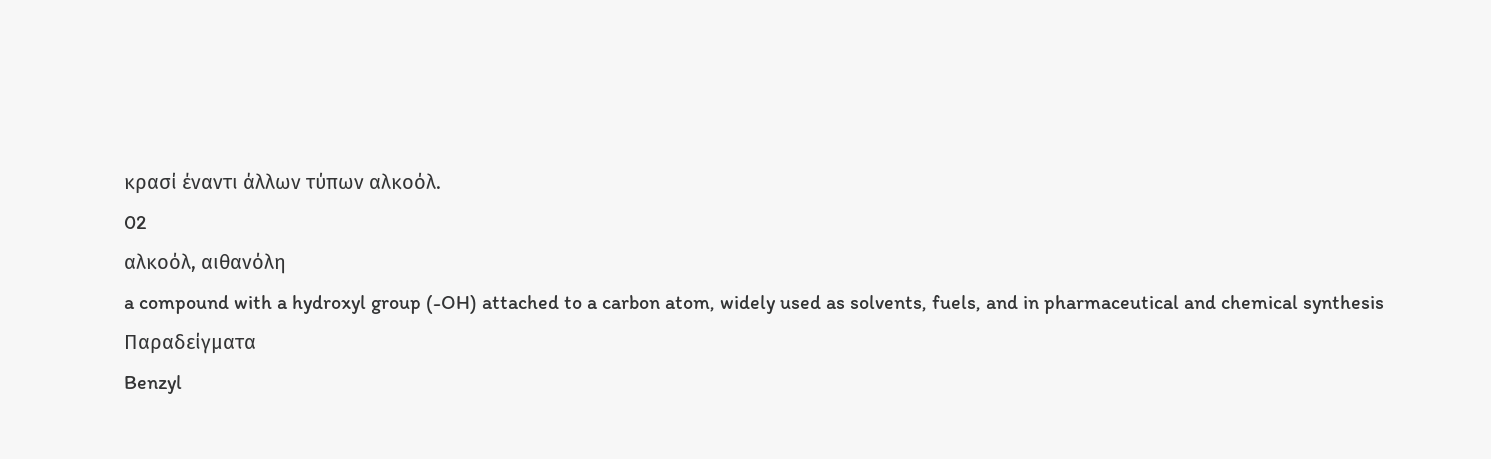κρασί έναντι άλλων τύπων αλκοόλ.
02
αλκοόλ, αιθανόλη
a compound with a hydroxyl group (-OH) attached to a carbon atom, widely used as solvents, fuels, and in pharmaceutical and chemical synthesis
Παραδείγματα
Benzyl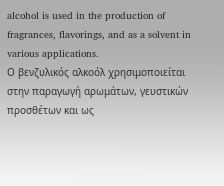alcohol is used in the production of fragrances, flavorings, and as a solvent in various applications.
Ο βενζυλικός αλκοόλ χρησιμοποιείται στην παραγωγή αρωμάτων, γευστικών προσθέτων και ως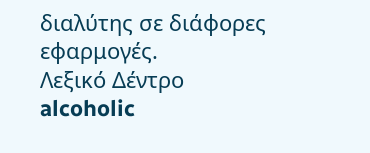διαλύτης σε διάφορες εφαρμογές.
Λεξικό Δέντρο
alcoholic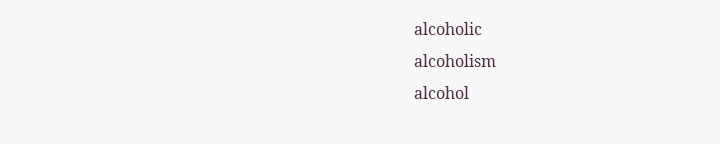alcoholic
alcoholism
alcohol